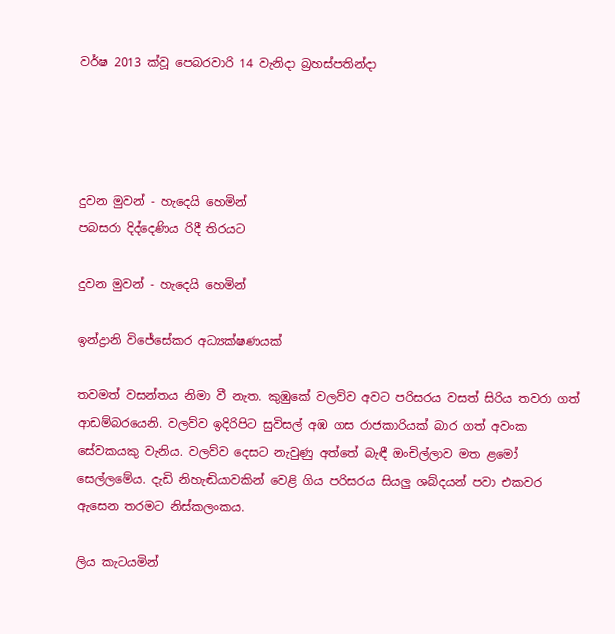වර්ෂ 2013 ක්වූ පෙබරවාරි 14 වැනිදා බ්‍රහස්පතින්දා




දුවන මුවන් - හැදෙයි හෙමින්
පබසරා දිද්දෙණිය රිදී තිරයට

දුවන මුවන් - හැදෙයි හෙමින්

ඉන්ද්‍රානි විජේසේකර අධ්‍යක්ෂණයක්

තවමත් වසන්තය නිමා වී නැත. කුඹුකේ වලව්ව අවට පරිසරය වසත් සිරිය තවරා ගත් ආඩම්බරයෙනි. වලව්ව ඉදිරිපිට සුවිසල් අඹ ගස රාජකාරියක් බාර ගත් අවංක සේවකයකු වැනිය. වලව්ව දෙසට නැවුණු අත්තේ බැඳී ඔංචිල්ලාව මත ළමෝ සෙල්ලමේය. දැඩි නිහැඬියාවකින් වෙළි ගිය පරිසරය සියලු ශබ්දයන් පවා එකවර ඇසෙන තරමට නිස්කලංකය.

ලිය කැටයමින්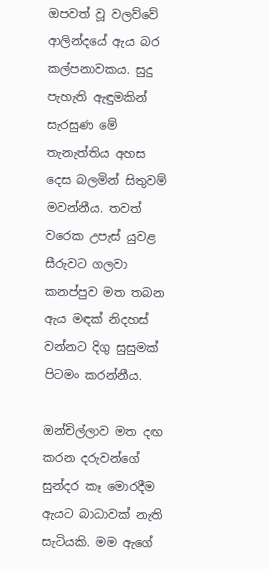ඔපවත් වූ වලව්වේ ආලින්දයේ ඇය බර කල්පනාවකය. සුදු පැහැති ඇඳුමකින් සැරසුණ මේ තැනැත්තිය අහස දෙස බලමින් සිතුවම් මවන්නීය. තවත් වරෙක උපැස් යුවළ සීරුවට ගලවා කනප්පුව මත තබන ඇය මඳක් නිදහස් වන්නට දිගු සුසුමක් පිටමං කරන්නීය.

ඔන්චිල්ලාව මත දඟ කරන දරුවන්ගේ සුන්දර කෑ මොරදීම ඇයට බාධාවක් නැති සැටියකි. මම ඇගේ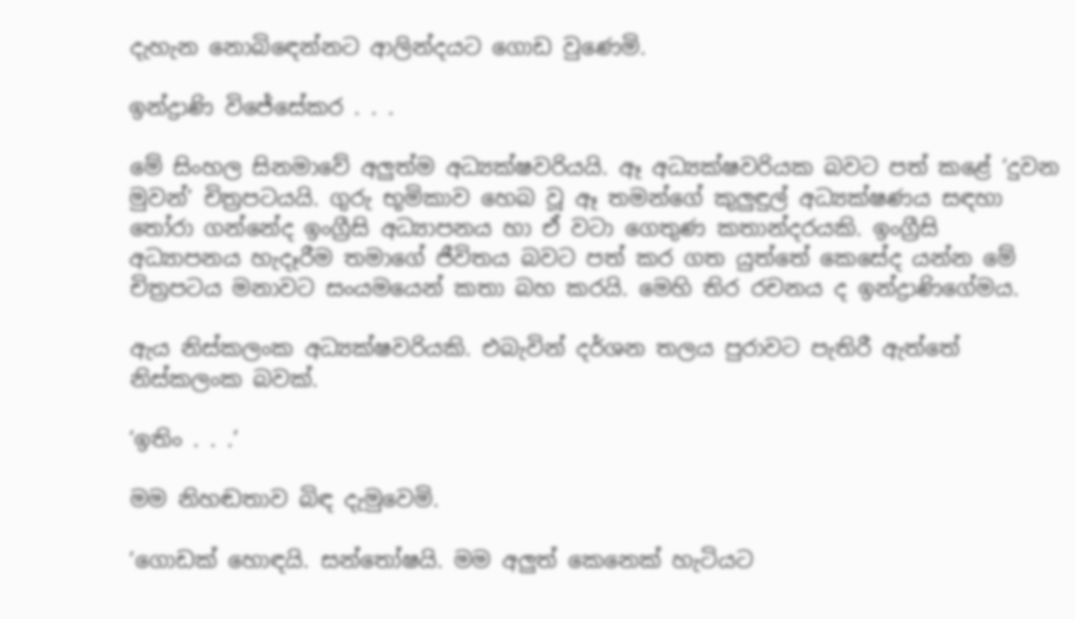දැහැන නොබිඳෙන්නට ආලින්දයට ගොඩ වුණෙමි.

ඉන්ද්‍රාණි විජේසේකර . . .

මේ සිංහල සිනමාවේ අලුත්ම අධ්‍යක්ෂවරියයි. ඈ අධ්‍යක්ෂවරියක බවට පත් කළේ ‘දුවන මුවන්’ චිත්‍රපටයයි. ගුරු භූමිකාව හෙබ වූ ඈ තමන්ගේ කුලුඳුල් අධ්‍යක්ෂණය සඳහා තෝරා ගන්නේද ඉංග්‍රීසි අධ්‍යාපනය හා ඒ වටා ගෙතුණ කතාන්දරයකි. ඉංග්‍රීසි අධ්‍යාපනය හැදෑරීම තමාගේ ජීවිතය බවට පත් කර ගත යුත්තේ කෙසේද යන්න මේ චිත්‍රපටය මනාවට සංයමයෙන් කතා බහ කරයි. මෙහි තිර රචනය ද ඉන්ද්‍රාණිගේමය.

ඇය නිස්කලංක අධ්‍යක්ෂවරියකි. එබැවින් දර්ශන තලය පුරාවට පැතිරී ඇත්තේ නිස්කලංක බවක්.

‘ඉතිං . . .’

මම නිහඬතාව බිඳ දැමුවෙමි.

‘ගොඩක් හොඳයි. සන්තෝෂයි. මම අලුත් කෙනෙක් හැටියට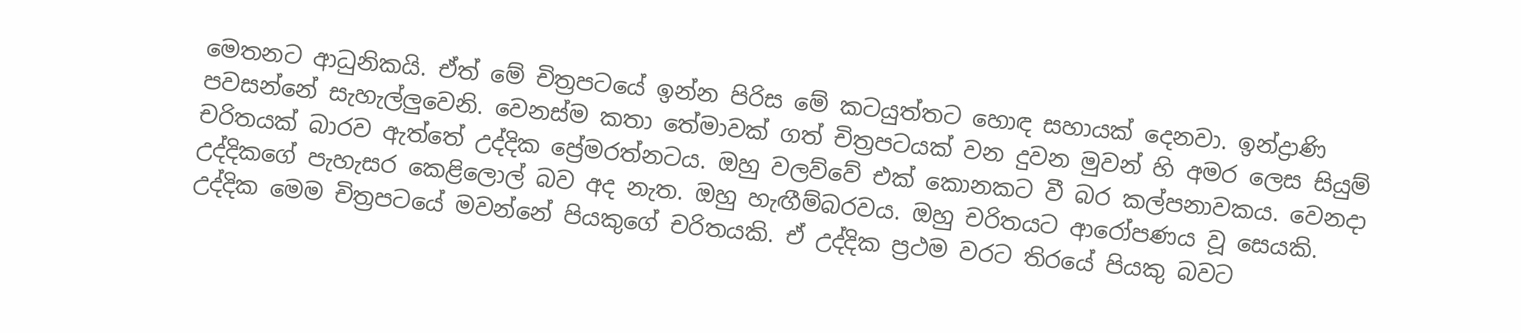මෙතනට ආධුනිකයි. ඒත් මේ චිත්‍රපටයේ ඉන්න පිරිස මේ කටයුත්තට හොඳ සහායක් දෙනවා. ඉන්ද්‍රාණි පවසන්නේ සැහැල්ලුවෙනි. වෙනස්ම කතා තේමාවක් ගත් චිත්‍රපටයක් වන දුවන මුවන් හි අමර ලෙස සියුම් චරිතයක් බාරව ඇත්තේ උද්දික ප්‍රේමරත්නටය. ඔහු වලව්වේ එක් කොනකට වී බර කල්පනාවකය. වෙනදා උද්දිකගේ පැහැසර කෙළිලොල් බව අද නැත. ඔහු හැඟීම්බරවය. ඔහු චරිතයට ආරෝපණය වූ සෙයකි. උද්දික මෙම චිත්‍රපටයේ මවන්නේ පියකුගේ චරිතයකි. ඒ උද්දික ප්‍රථම වරට තිරයේ පියකු බවට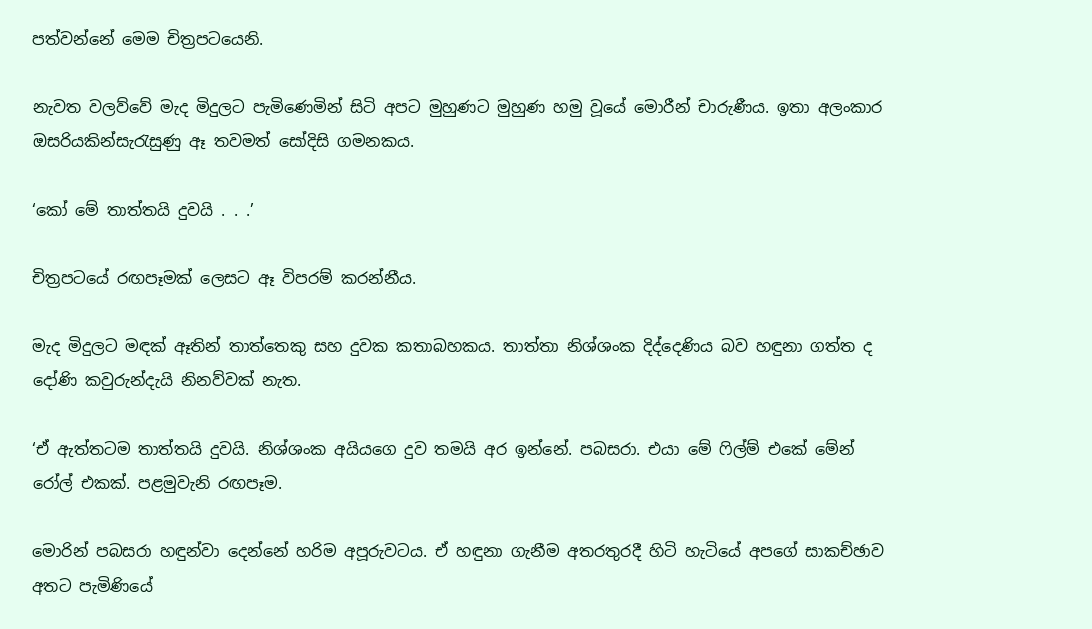පත්වන්නේ මෙම චිත්‍රපටයෙනි.

නැවත වලව්වේ මැද මිදුලට පැමිණෙමින් සිටි අපට මුහුණට මුහුණ හමු වූයේ මොරීන් චාරුණීය. ඉතා අලංකාර ඔසරියකින්සැරැසුණු ඈ තවමත් සෝදිසි ගමනකය.

‘කෝ මේ තාත්තයි දුවයි . . .’

චිත්‍රපටයේ රඟපෑමක් ලෙසට ඈ විපරම් කරන්නීය.

මැද මිදුලට මඳක් ඈතින් තාත්තෙකු සහ දුවක කතාබහකය. තාත්තා නිශ්ශංක දිද්දෙණිය බව හඳුනා ගත්ත ද දෝණි කවුරුන්දැයි නිනව්වක් නැත.

‘ඒ ඇත්තටම තාත්තයි දුවයි. නිශ්ශංක අයියගෙ දුව තමයි අර ඉන්නේ. පබසරා. එයා මේ ෆිල්ම් එකේ මේන් රෝල් එකක්. පළමුවැනි රඟපෑම.

මොරින් පබසරා හඳුන්වා දෙන්නේ හරිම අපූරුවටය. ඒ හඳුනා ගැනීම අතරතුරදී හිටි හැටියේ අපගේ සාකච්ඡාව අතට පැමිණියේ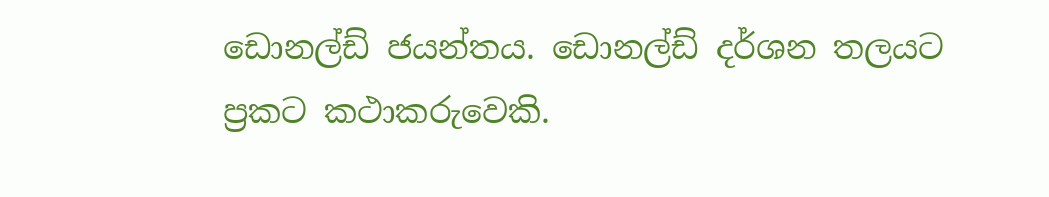ඩොනල්ඩ් ජයන්තය. ඩොනල්ඩ් දර්ශන තලයට ප්‍රකට කථාකරුවෙකි.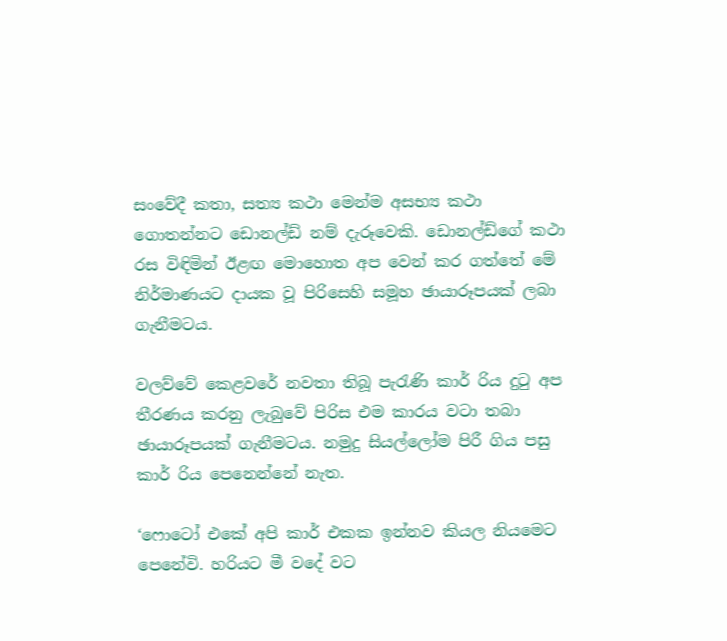සංවේදී කතා, සත්‍ය කථා මෙන්ම අසභ්‍ය කථා ගොතන්නට ඩොනල්ඩ් නම් දැරූවෙකි. ඩොනල්ඩ්ගේ කථා රස විඳිමින් ඊළඟ මොහොත අප වෙන් කර ගත්තේ මේ නිර්මාණයට දායක වූ පිරිසෙහි සමූහ ඡායාරූපයක් ලබා ගැනීමටය.

වලව්වේ කෙළවරේ නවතා තිබූ පැරැණි කාර් රිය දුටු අප තීරණය කරනු ලැබුවේ පිරිස එම කාරය වටා තබා ඡායාරූපයක් ගැනීමටය. නමුදු සියල්ලෝම පිරී ගිය පසු කාර් රිය පෙනෙන්නේ නැත.

‘ෆොටෝ එකේ අපි කාර් එකක ඉන්නව කියල නියමෙට පෙනේවි. හරියට මී වදේ වට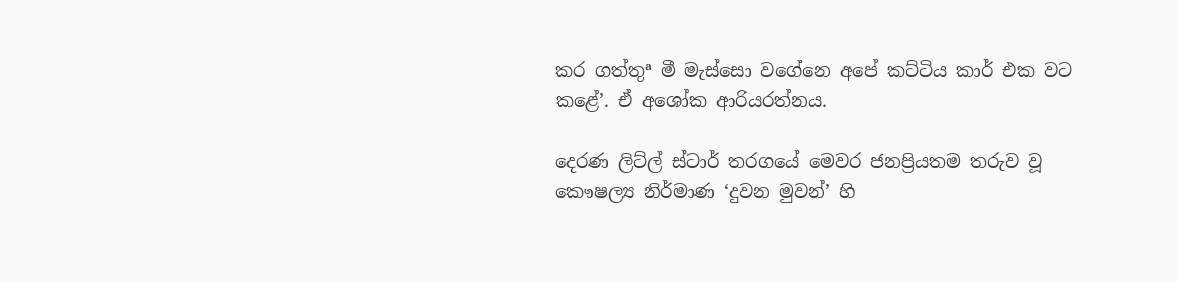කර ගත්තුª මී මැස්සො වගේනෙ අපේ කට්ටිය කාර් එක වට කළේ’. ඒ අශෝක ආරියරත්නය.

දෙරණ ලිට්ල් ස්ටාර් තරගයේ මෙවර ජනප්‍රියතම තරුව වූ කෞෂල්‍ය නිර්මාණ ‘දුවන මුවන්’ හි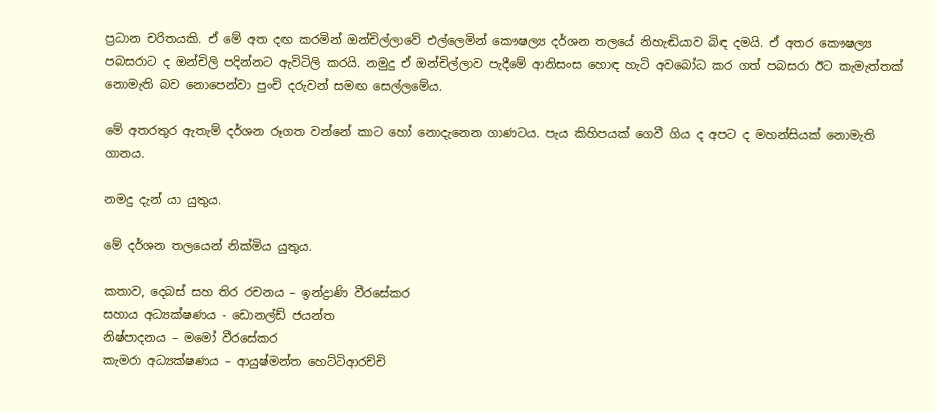ප්‍රධාන චරිතයකි. ඒ මේ අත දඟ කරමින් ඔන්චිල්ලාවේ එල්ලෙමින් කෞෂල්‍ය දර්ශන තලයේ නිහැඬියාව බිඳ දමයි. ඒ අතර කෞෂල්‍ය පබසරාට ද ඔන්චිලි පදින්නට ඇවිටිලි කරයි. නමුදු ඒ ඔන්චිල්ලාව පැදීමේ ආනිසංස හොඳ හැටි අවබෝධ කර ගත් පබසරා ඊට කැමැත්තක් නොමැති බව නොපෙන්වා පුංචි දරුවන් සමඟ සෙල්ලමේය.

මේ අතරතුර ඇතැම් දර්ශන රූගත වන්නේ කාට හෝ නොදැනෙන ගාණටය. පැය කිහිපයක් ගෙවී ගිය ද අපට ද මහන්සියක් නොමැති ගානය.

නමදු දැන් යා යුතුය.

මේ දර්ශන තලයෙන් නික්මිය යුතුය.

කතාව, දෙබස් සහ තිර රචනය – ඉන්ද්‍රාණි වීරසේකර
සහාය අධ්‍යක්ෂණය - ඩොනල්ඩ් ජයන්ත
නිෂ්පාදනය – මමෝ වීරසේකර
කැමරා අධ්‍යක්ෂණය – ආයුෂ්මන්ත හෙට්ටිආරච්චි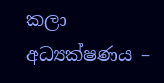කලා අධ්‍යක්ෂණය –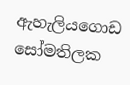ඇහැලියගොඩ සෝමතිලක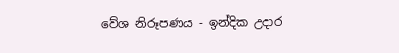වේශ නිරූපණය - ඉන්දික උදාර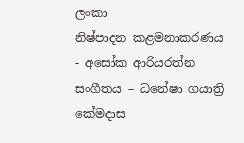ලංකා
නිෂ්පාදන කළමනාකරණය - අසෝක ආරියරත්න
සංගීතය – ධනේෂා ගයාත්‍රි කේමදාස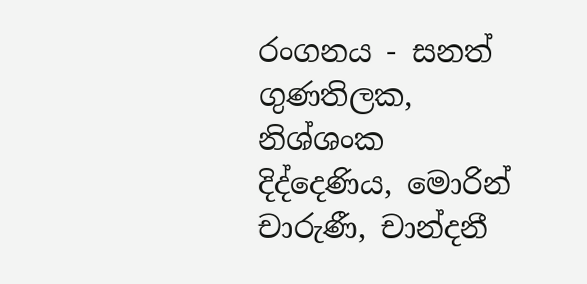රංගනය - සනත් ගුණතිලක, නිශ්ශංක දිද්දෙණිය, මොරින් චාරුණී, චාන්දනී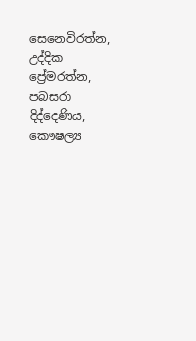සෙනෙවිරත්න, උද්දික ප්‍රේමරත්න, පබසරා දිද්දෙණිය, කෞෂල්‍ය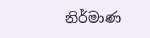නිර්මාණ